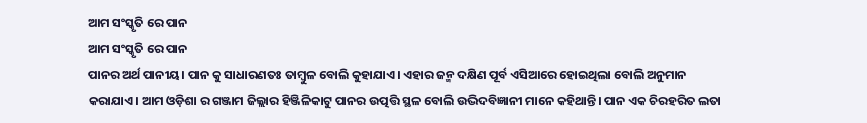ଆମ ସଂସ୍କୃତି ରେ ପାନ
ଆମ ସଂସ୍କୃତି ରେ ପାନ
ପାନର ଅର୍ଥ ପାନୀୟ। ପାନ କୁ ସାଧାରଣତଃ ତାମ୍ବୁଳ ବୋଲି କୁହାଯାଏ। ଏହାର ଜନ୍ମ ଦକ୍ଷିଣ ପୂର୍ବ ଏସିଆରେ ହୋଇଥିଲା ବୋଲି ଅନୁମାନ କରାଯାଏ। ଆମ ଓଡ଼ିଶା ର ଗଞ୍ଜାମ ଜିଲ୍ଲାର ହିଞ୍ଜିଳିକାଟୁ ପାନର ଉତ୍ପତ୍ତି ସ୍ଥଳ ବୋଲି ଉଦ୍ଭିଦବିଜ୍ଞାନୀ ମାନେ କହିଥାନ୍ତି। ପାନ ଏକ ଚିରହରିତ ଲତା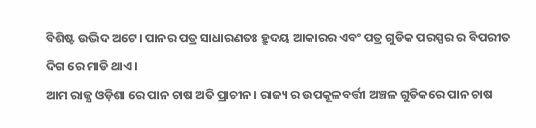ବିଶିଷ୍ଟ ଉଦ୍ଭିଦ ଅଟେ। ପାନର ପତ୍ର ସାଧାରଣତଃ ହ୍ରୁଦୟ ଆକାରର ଏବଂ ପତ୍ର ଗୁଡିକ ପରସ୍ପର ର ବିପରୀତ ଦିଗ ରେ ମାଡି ଥାଏ।
ଆମ ରାଜ୍ଯ ଓଡ଼ିଶା ରେ ପାନ ଚାଷ ଅତି ପ୍ରାଚୀନ। ରାଜ୍ୟ ର ଉପକୂଳବର୍ତ୍ତୀ ଅଞ୍ଚଳ ଗୁଡିକରେ ପାନ ଚାଷ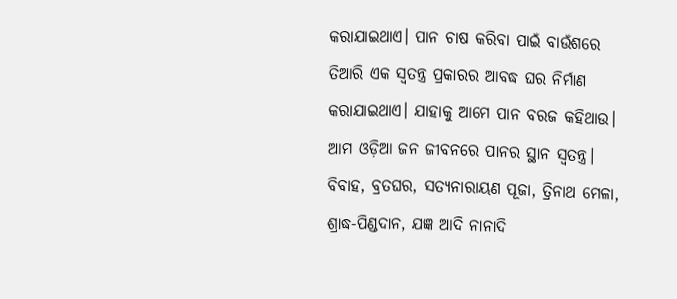କରାଯାଇଥାଏ। ପାନ ଚାଷ କରିବା ପାଇଁ ବାଉଁଶରେ ତିଆରି ଏକ ସ୍ବତନ୍ତ୍ର ପ୍ରକାରର ଆବଦ୍ଧ ଘର ନିର୍ମାଣ କରାଯାଇଥାଏ। ଯାହାକୁ ଆମେ ପାନ ବରଜ କହିଥାଉ। ଆମ ଓଡ଼ିଆ ଜନ ଜୀବନରେ ପାନର ସ୍ଥାନ ସ୍ବତନ୍ତ୍ର। ବିବାହ, ବ୍ରତଘର, ସତ୍ଯନାରାୟଣ ପୂଜା, ତ୍ରିନାଥ ମେଳା, ଶ୍ରାଦ୍ଧ-ପିଣ୍ଡଦାନ, ଯଜ୍ଞ ଆଦି ନାନାଦି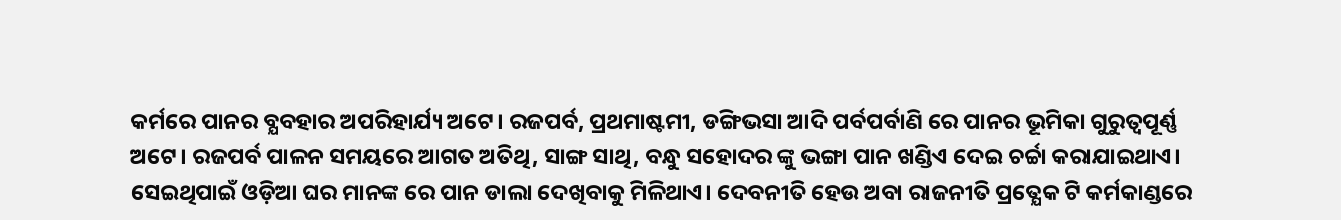କର୍ମରେ ପାନର ବ୍ଯବହାର ଅପରିହାର୍ଯ୍ୟ ଅଟେ। ରଜପର୍ବ, ପ୍ରଥମାଷ୍ଟମୀ, ଡଙ୍ଗିଭସା ଆଦି ପର୍ବପର୍ବାଣି ରେ ପାନର ଭୂମିକା ଗୁରୁତ୍ବପୂର୍ଣ୍ଣ ଅଟେ। ରଜପର୍ବ ପାଳନ ସମୟରେ ଆଗତ ଅତିଥି, ସାଙ୍ଗ ସାଥି, ବନ୍ଧୁ ସହୋଦର ଙ୍କୁ ଭଙ୍ଗା ପାନ ଖଣ୍ଡିଏ ଦେଇ ଚର୍ଚ୍ଚା କରାଯାଇଥାଏ। ସେଇଥିପାଇଁ ଓଡ଼ିଆ ଘର ମାନଙ୍କ ରେ ପାନ ଡାଲା ଦେଖିବାକୁ ମିଳିଥାଏ। ଦେବନୀତି ହେଉ ଅବା ରାଜନୀତି ପ୍ରତ୍ଯେକ ଟି କର୍ମକାଣ୍ଡରେ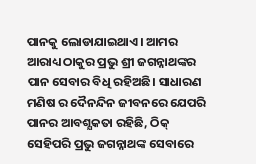ପାନକୁ ଲୋଡାଯାଇଥାଏ। ଆମର ଆରାଧ୍ୟ ଠାକୁର ପ୍ରଭୁ ଶ୍ରୀ ଜଗନ୍ନାଥଙ୍କର ପାନ ସେବାର ବିଧି ରହିଅଛି। ସାଧାରଣ ମଣିଷ ର ଦୈନନ୍ଦିନ ଜୀବନରେ ଯେପରି ପାନର ଆବଶ୍ଯକତା ରହିଛି, ଠିକ୍ ସେହିପରି ପ୍ରଭୁ ଜଗନ୍ନାଥଙ୍କ ସେବାରେ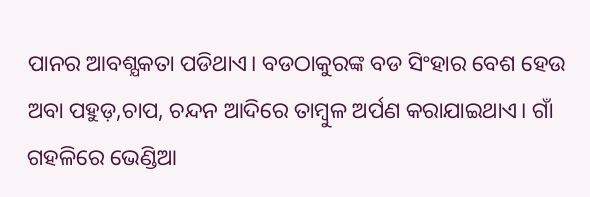ପାନର ଆବଶ୍ଯକତା ପଡିଥାଏ। ବଡଠାକୁରଙ୍କ ବଡ ସିଂହାର ବେଶ ହେଉ ଅବା ପହୁଡ଼,ଚାପ, ଚନ୍ଦନ ଆଦିରେ ତାମ୍ବୁଳ ଅର୍ପଣ କରାଯାଇଥାଏ। ଗାଁ ଗହଳିରେ ଭେଣ୍ଡିଆ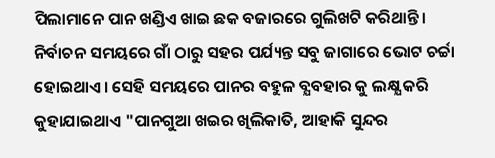ପିଲାମାନେ ପାନ ଖଣ୍ଡିଏ ଖାଇ ଛକ ବଜାରରେ ଗୁଲିଖଟି କରିଥାନ୍ତି। ନିର୍ବାଚନ ସମୟରେ ଗାଁ ଠାରୁ ସହର ପର୍ଯ୍ୟନ୍ତ ସବୁ ଜାଗାରେ ଭୋଟ ଚର୍ଚ୍ଚା ହୋଇଥାଏ। ସେହି ସମୟରେ ପାନର ବହୁଳ ବ୍ଯବହାର କୁ ଲକ୍ଷ୍ଯ କରି କୁହାଯାଇଥାଏ "ପାନଗୁଆ ଖଇର ଖିଲିକାତି, ଆହାକି ସୁନ୍ଦର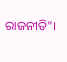ରାଜନୀତି"।